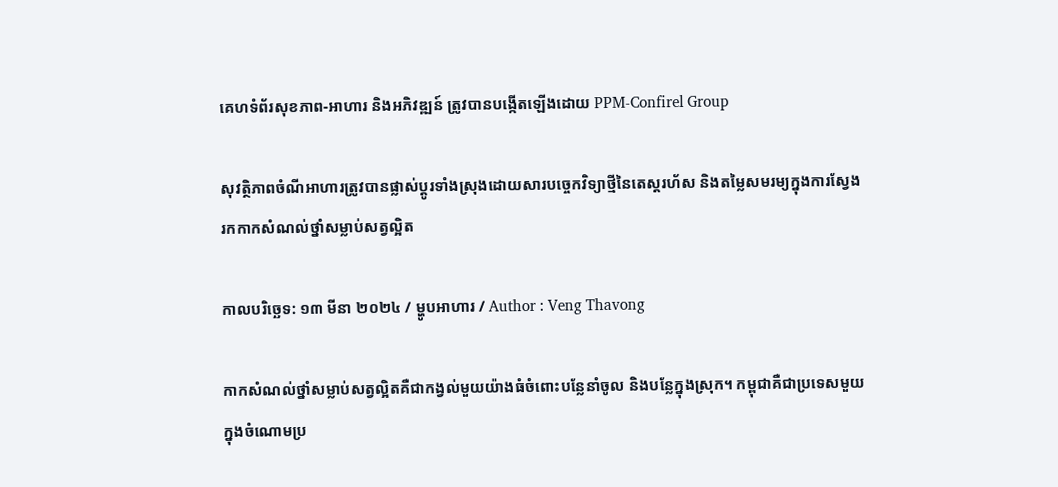គេហទំព័រសុខភាព-អាហារ និងអភិវឌ្ឍន៍ ត្រូវបានបង្កើតឡើងដោយ PPM-Confirel Group

សុវត្ថិភាពចំណីអាហារត្រូវបានផ្លាស់ប្តូរទាំងស្រុងដោយសារបច្ចេកវិទ្យាថ្មីនៃតេស្តរហ័ស និងតម្លៃសមរម្យក្នុងការស្វែងរកកាកសំណល់ថ្នាំសម្លាប់សត្វល្អិត

កាលបរិច្ឆេទ: ១៣ មីនា ២០២៤ / ម្ហូបអាហារ / Author : Veng Thavong

កាកសំណល់ថ្នាំសម្លាប់សត្វល្អិតគឺជាកង្វល់មួយយ៉ាងធំចំពោះបន្លែនាំចូល និងបន្លែក្នុងស្រុក។ កម្ពុជាគឺជាប្រទេសមួយក្នុងចំណោមប្រ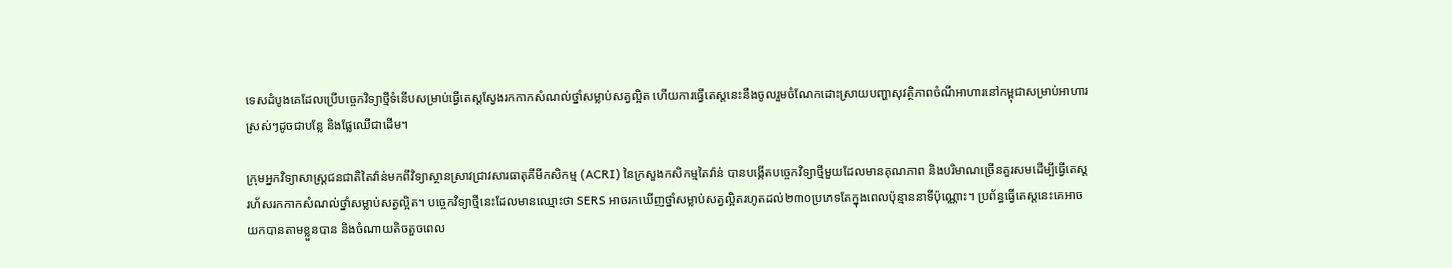ទេសដំបូងគេដែលប្រើបច្ចេកវិទ្យាថ្មីទំនើបសម្រាប់ធ្វើតេស្តស្វែងរកកាកសំណល់ថ្នាំសម្លាប់សត្វល្អិត ហើយការធ្វើតេស្តនេះនឹងចូលរួមចំណែកដោះស្រាយបញ្ហាសុវត្ថិភាពចំណីអាហារនៅកម្ពុជាសម្រាប់អាហារស្រស់ៗដូចជាបន្លែ និងផ្លែឈើជាដើម។

ក្រុមអ្នកវិទ្យាសាស្រ្តជនជាតិតៃវ៉ាន់មកពីវិទ្យាស្ថានស្រាវជ្រាវសារធាតុគីមីកសិកម្ម (ACRI) នៃក្រសួងកសិកម្មតៃវ៉ាន់ បានបង្កើតបច្ចេកវិទ្យាថ្មីមួយដែលមានគុណភាព និងបរិមាណច្រើនគួរសមដើម្បីធ្វើតេស្តរហ័សរកកាកសំណល់ថ្នាំសម្លាប់សត្វល្អិត។ បច្ចេកវិទ្យាថ្មីនេះដែលមានឈ្មោះថា SERS អាចរកឃើញថ្នាំសម្លាប់សត្វល្អិតរហូតដល់២៣០ប្រភេទតែក្នុងពេលប៉ុន្មាននាទីប៉ុណ្ណោះ។ ប្រព័ន្ធធ្វើតេស្តនេះគេអាចយកបានតាមខ្លួនបាន និងចំណាយតិចតួចពេល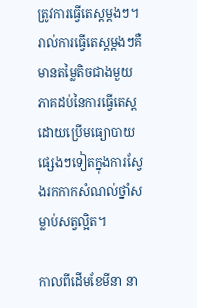ត្រូវការធ្វើតេស្តម្តងៗ។ រាល់ការធ្វើតេស្តម្តងៗគឺមានតម្លៃតិចជាងមួយភាគដប់នៃការធ្វើតេស្តដោយប្រើមធ្យោបាយផ្សេងៗទៀតក្នុងការស្វែងរកកាកសំណល់ថ្នាំសម្លាប់សត្វល្អិត។

កាលពីដើមខែមីនា នា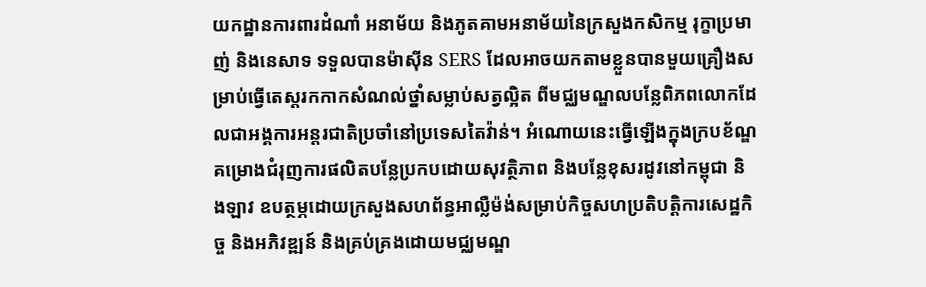យកដ្ឋានការពារដំណាំ អនាម័យ និងភូតគាមអនាម័យនៃក្រសួងកសិកម្ម រុក្ខាប្រមាញ់ និងនេសាទ ទទួលបានម៉ាស៊ីន SERS ដែលអាចយកតាមខ្លួនបានមួយគ្រឿងសម្រាប់ធ្វើតេស្តរកកាកសំណល់ថ្នាំសម្លាប់សត្វល្អិត ពីមជ្ឈមណ្ឌលបន្លែពិភពលោកដែលជាអង្គការអន្តរជាតិប្រចាំនៅប្រទេសតៃវ៉ាន់។ អំណោយនេះធ្វើឡើងក្នុងក្របខ័ណ្ឌគម្រោងជំរុញការផលិតបន្លែប្រកបដោយសុវត្ថិភាព និងបន្លែខុសរដូវនៅកម្ពុជា និងឡាវ ឧបត្ថម្ភដោយក្រសួងសហព័ន្ធអាល្លឺម៉ង់សម្រាប់កិច្ចសហប្រតិបត្តិការសេដ្ឋកិច្ច និងអភិវឌ្ឍន៍ និងគ្រប់គ្រងដោយមជ្ឈមណ្ឌ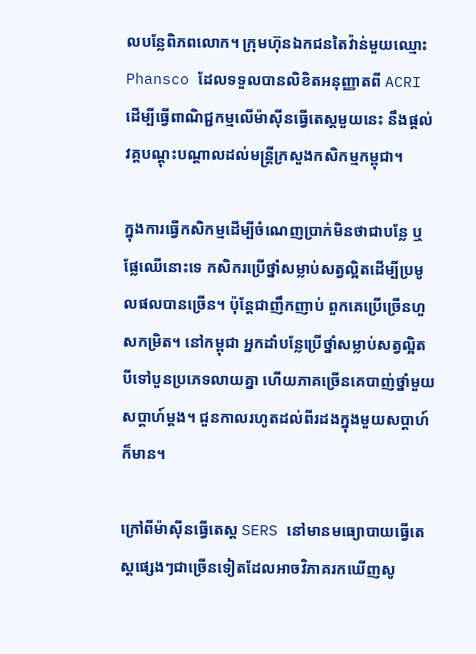លបន្លែពិភពលោក។ ក្រុមហ៊ុនឯកជនតៃវ៉ាន់មួយឈ្មោះ Phansco ដែលទទួលបានលិខិតអនុញ្ញាតពី ACRI ដើម្បីធ្វើពាណិជ្ជកម្មលើម៉ាស៊ីនធ្វើតេស្តមួយនេះ នឹងផ្តល់វគ្គបណ្តុះបណ្តាលដល់មន្ត្រីក្រសួងកសិកម្មកម្ពុជា។

ក្នុងការធ្វើកសិកម្មដើម្បីចំណេញប្រាក់មិនថាជាបន្លែ ឬផ្លែឈើនោះទេ កសិករប្រើថ្នាំសម្លាប់សត្វល្អិតដើម្បីប្រមូលផលបានច្រើន។ ប៉ុន្តែជាញឹកញាប់ ពួកគេប្រើច្រើនហួសកម្រិត។ នៅកម្ពុជា អ្នកដាំបន្លែប្រើថ្នាំសម្លាប់សត្វល្អិតបីទៅបួនប្រភេទលាយគ្នា ហើយភាគច្រើនគេបាញ់ថ្នាំមួយសប្តាហ៍ម្តង។ ជួនកាលរហូតដល់ពីរដងក្នុងមួយសប្តាហ៍ក៏មាន។

ក្រៅពីម៉ាស៊ីនធ្វើតេស្ត SERS នៅមានមធ្យោបាយធ្វើតេស្តផ្សេងៗជាច្រើនទៀតដែលអាចវិភាគរកឃើញសូ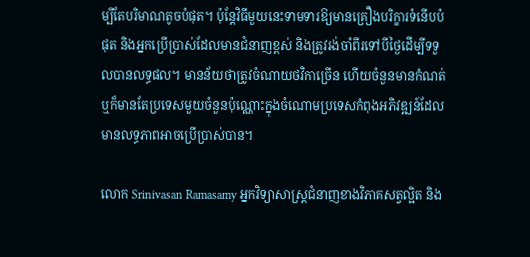ម្បីតែបរិមាណតូចបំផុត។ ប៉ុន្តែវិធីមួយនេះទាមទារឱ្យមានគ្រឿងបរិក្ខារទំនើបបំផុត និងអ្នកប្រើប្រាស់ដែលមានជំនាញខ្ពស់ និងត្រូវរង់ចាំពីរទៅបីថ្ងៃដើម្បីទទួលបានលទ្ធផល។ មានន័យថាត្រូវចំណាយថវិកាច្រើន ហើយចំនួនមានកំណត់ ឬក៏មានតែប្រទេសមួយចំនួនប៉ុណ្ណោះក្នុងចំណោមប្រទេសកំពុងអភិវឌ្ឍន៍ដែលមានលទ្ធភាពអាចប្រើប្រាស់បាន។

លោក Srinivasan Ramasamy អ្នកវិទ្យាសាស្រ្តជំនាញខាងវិភាគសត្វល្អិត និង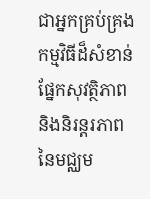ជាអ្នកគ្រប់គ្រងកម្មវិធីដ៏សំខាន់ផ្នែកសុវត្ថិភាព និងនិរន្តរភាពនៃមជ្ឈម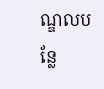ណ្ឌលបន្លែ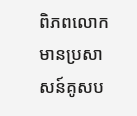ពិភពលោក មានប្រសាសន៍គូសប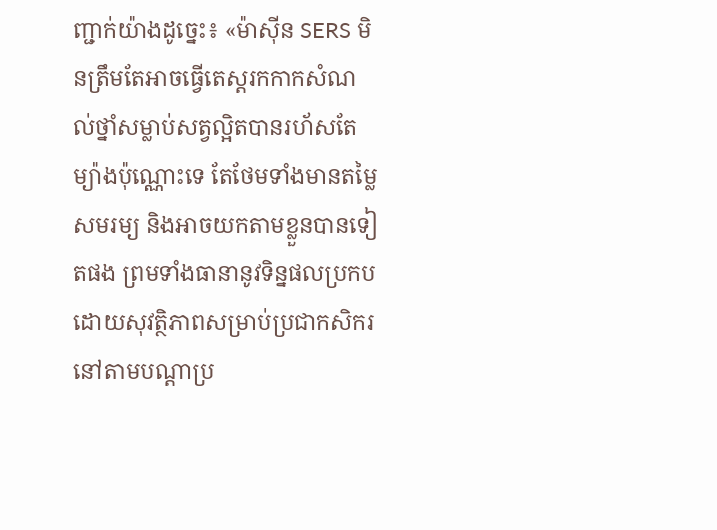ញ្ជាក់យ៉ាងដូច្នេះ៖ «ម៉ាស៊ីន SERS មិនត្រឹមតែអាចធ្វើតេស្តរកកាកសំណល់ថ្នាំសម្លាប់សត្វល្អិតបានរហ័សតែម្យ៉ាងប៉ុណ្ណោះទេ តែថែមទាំងមានតម្លៃសមរម្យ និងអាចយកតាមខ្លួនបានទៀតផង ព្រមទាំងធានានូវទិន្នផលប្រកបដោយសុវត្ថិភាពសម្រាប់ប្រជាកសិករនៅតាមបណ្តាប្រ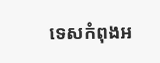ទេសកំពុងអ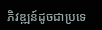ភិវឌ្ឍន៍ដូចជាប្រទេ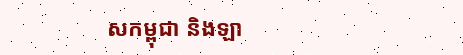សកម្ពុជា និងឡា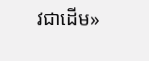វជាដើម»